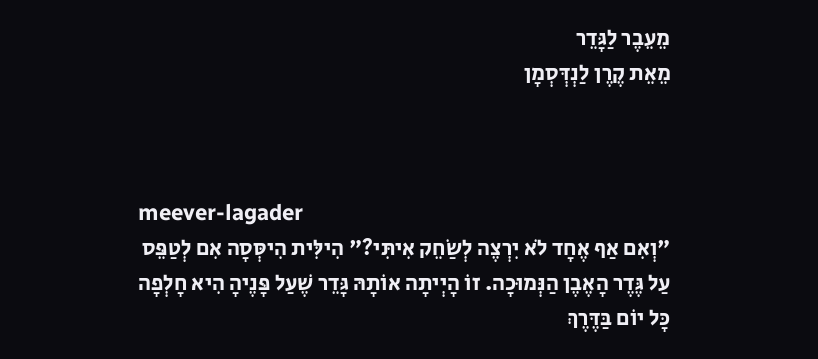מֵעֵבֶר לַגָּדֵר
מֵאֵת קֶרֶן לַנְדְּסְמָן



meever-lagader
"וְאִם אַף אֶחָד לֹא יִרְצֶה לְשַׂחֵק אִיתִּי?" הִילִּית הִיסְּסָה אִם לְטַפֵּס עַל גֶּדֶר הָאֶבֶן הַנְּמוּכָה. זוֹ הָיְיתָה אוֹתָהּ גָּדֵר שֶׁעַל פָּנֶיהָ הִיא חָלְפָה כָּל יוֹם בַּדֶּרֶךְ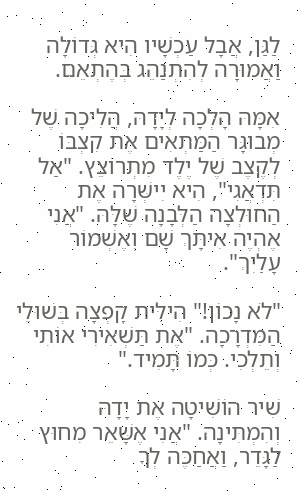לַגַּן, אֲבָל עַכְשָׁיו הִיא גְּדוֹלָה וַאֲמוּרָה לְהִתְנַהֵג בְּהֶתְאֵם.

אִמָּהּ הָלְכָה לְיָדָהּ, הֲלִיכָה שֶׁל מְבוּגָּר הַמַּתְאִים אֶת קִצְבּוֹ לְקֶצֶב שֶׁל יֶלֶד מִתְרוֹצֵץ. "אַל תִּדְאֲגִי", הִיא יִישְּׁרָה אֶת הַחוּלְצָה הַלְּבָנָה שֶׁלָּהּ. "אֲנִי אֶהְיֶה אִיתָּךְ שָׁם וְאֶשְׁמוֹר עָלַיִךְ".

"לֹא נָכוֹן!" הִילִּית קָפְצָה בְּשׁוּלֵי הַמִּדְרָכָה. "אֶת תַּשְׁאִירִי אוֹתִי וְתֵלְכִי. כְּמוֹ תָּמִיד."

שִׁיר הוֹשִׁיטָה אֶת יָדָהּ וְהִמְתִּינָה. "אֲנִי אֶשָּׁאֵר מִחוּץ לַגָּדֵר, וַאֲחַכֶּה לְךָ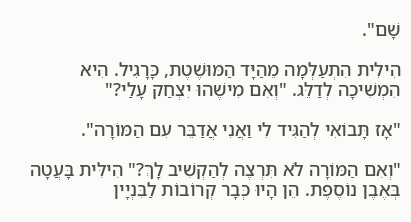שָׁם".

הִילִית הִתְעַלְּמָה מֵהַיָּד הַמּוּשֶׁטֶת, כָּרָגִיל. הִיא הִמְשִׁיכָה לְדַלֵּג. "וְאִם מִישֶׁהוּ יִצְחַק עָלַי?"

"אָז תָּבוֹאִי לְהַגִּיד לִי וַאֲנִי אֲדַבֵּר עִם הַמּוֹרָה".

"וְאִם הַמּוֹרָה לֹא תִּרְצֶה לְהַקְשִׁיב לָךְ?" הִילִּית בָּעֲטָה בְּאֶבֶן נוֹסֶפֶת. הֵן הָיוּ כְּבָר קְרוֹבוֹת לַבִּנְיָין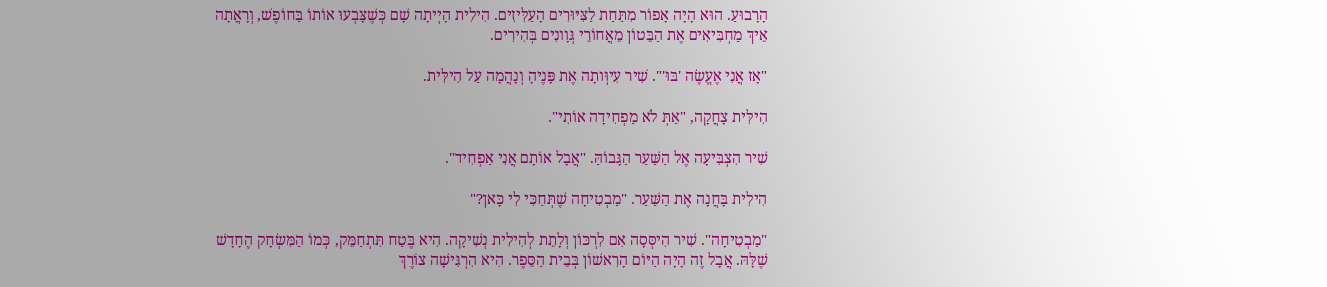הָרָבוּעַ. הוּא הָיָה אָפוֹר מִתַּחַת לַצִּיּוּרִים הָעַלִּיזִים. הִילִית הָיְיתָה שָׁם כְּשֶׁצָּבְעוּ אוֹתוֹ בַּחוֹפֶשׁ, וְרָאֲתָה אֵיךְ מַחְבִּיאִים אֶת הַבֵּטוֹן מֵאֲחוֹרֵי גְּוָונִים בְּהִירִים.

"אָז אֲנִי אֶעֱשֶׂה 'בּוּ'". שִׁיר עִיוְּותָה אֶת פָּנֶיהָ וְנָהֲמָה עַל הִילִּית.

הִילִּית צָחֲקָה, "אַתְּ לֹא מַפְחִידָה אוֹתִי".

שִׁיר הִצְבִּיעָה אֶל הַשַּׁעַר הַגָּבוֹהַּ. "אֲבָל אוֹתָם אֲנִי אַפְחִיד".

הִילִית בָּחֲנָה אֶת הַשַּׁעַר. "מַבְטִיחָה שֶׁתְּחַכִּי לִי כָּאן?"

"מַבְטִיחָה". שִׁיר הִיסְּסָה אִם לִרְכּוֹן וְלָתֵת לְהִילִית נְשִׁיקָה. הִיא בֶּטַח תִּתְחַמֵּק, כְּמוֹ הַמִּשְׂחָק הֶחָדָשׁ שֶׁלָּהּ. אֲבָל זֶה הָיָה הַיּוֹם הָרִאשׁוֹן בְּבֵית הַסֵּפֶר. הִיא הִרְגִּישָׁה צוֹרֶךְ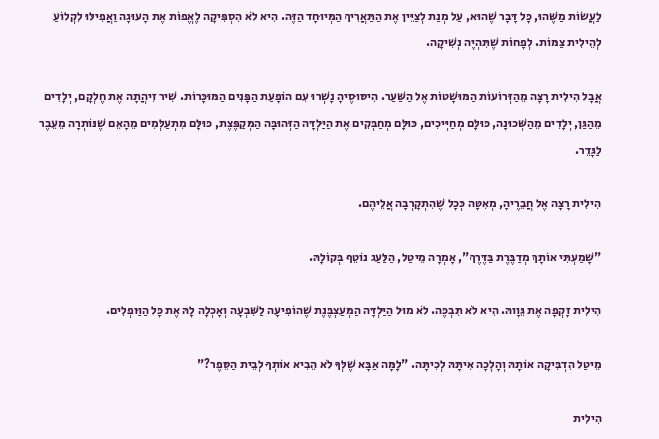לַעֲשׂוֹת מַשֶּׁהוּ, כָּל דָּבָר שֶׁהוּא, עַל מְנַת לְצַיֵּין אֶת הַתַּאֲרִיךְ הַמְּיוּחָד הַזֶּה. הִיא לֹא הִסְפִּיקָה לֶאֱפוֹת אֶת הָעוּגָה וַאֲפִילּוּ לִקְלוֹעַ לְהֵילִית צַמּוֹת. לְפָחוֹת שֶׁתִּהְיֶה נְשִׁיקָה.

אֲבָל הִילִית רָצָה מֵהַזְּרוֹעוֹת הַמּוּשָׁטוֹת אֶל הַשַּׁעַר. הִיסּוּסֶיהָ נָשְׁרוּ עִם הוֹפָעַת הַפָּנִים הַמּוּכָּרוֹת. שִׁיר זִיהֲתָה אֶת חֶלְקָם, יְלָדִים מֵהַגַּן, יְלָדִים מֵהַשְּׁכוּנָה, כּוּלָּם מְחַיְּיכִים, כּוּלָּם מְחַבְּקִים אֶת הַיַּלְדָּה הַזְּהוּבָּה הַמְּקַפֶּצֶת, כּוּלָּם מִתְעַלְּמִים מֵהָאֵם שֶׁנּוֹתְרָה מֵעֵבֶר לַגָּדֵר.

הִילִית רָצָה אֶל חֲבֵרֶיהָ, מְאִטָּה כְּכָל שֶׁהִתְקָרְבָה אֲלֵיהֶם.

"שָׁמַעְתִּי אוֹתָךְ מְדַבֶּרֶת בַּדֶּרֶךְ", אָמְרָה מֵיטַל, הַלַּעַג נוֹטֵף בְּקוֹלָהּ.

הִילִית זָקְפָה אֶת גֵּוָוהּ. הִיא לֹא תִּבְכֶּה. לֹא מוּל הַיַּלְדָּה הַמְּעַצְבֶּנֶת שֶׁהוֹפִיעָה לַשִּׁבְעָה וְאָכְלָה לָהּ אֶת כָּל הַוַּופְלִים.

מֵיטַל הִדְבִּיקָה אוֹתָהּ וְהָלְכָה אִיתָּהּ לְכִיתָּה. "לָמָּה אַבָּא שֶׁלְּךָ לֹא הֵבִיא אוֹתְךָ לְבֵית הַסֵּפֶר?"

הִילִית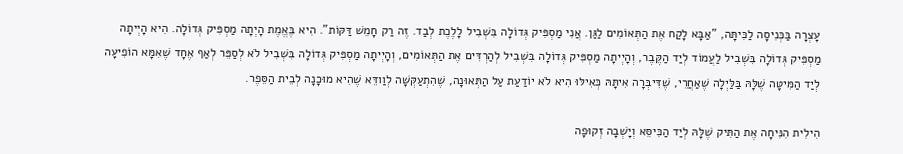עָצְרָה בַּכְּנִיסָה לַכִּיתָּה, "אַבָּא לָקַח אֶת הַתְּאוֹמִים לַגַּן. אֲנִי מַסְפִּיק גְּדוֹלָה בִּשְׁבִיל לָלֶכֶת לְבַד. זֶה רַק חָמֵשׁ דַּקּוֹת". הִיא בֶּאֱמֶת הָיְתָה מַסְפִּיק גְּדוֹלָה. הִיא הָיְיתָה מַסְפִּיק גְּדוֹלָה בִּשְׁבִיל לַעֲמוֹד לְיַד הַקֶּבֶר, וְהָיְיתָה מַסְפִּיק גְּדוֹלָה בִּשְׁבִיל לְהַרְדִּים אֶת הַתְּאוֹמִים, וְהָיְיתָה מַסְפִּיק גְּדוֹלָה בִּשְׁבִיל לֹא לְסַפֵּר לְאַף אֶחָד שֶׁאִמָּא הוֹפִיעָה לְיַד הַמִּיטָּה שֶׁלָּהּ בַּלַּיְלָה שֶׁאַחֲרֵי, שֶׁדִּיבְּרָה אִיתָּהּ כְּאִילּוּ הִיא לֹא יוֹדַעַת עַל הַתְּאוּנָה, שֶׁהִתְעַקְּשָׁה לְוַודֵּא שֶׁהִיא מוּכָנָה לְבֵית הַסֵּפֶר.

הִילִית הִנִּיחָה אֶת הַתִּיק שֶׁלָּהּ לְיַד הַכִּיסֵּא וְיָשְׁבָה זְקוּפָה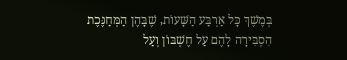בְּמֶשֶׁךְ כָּל אַרְבַּע הַשָּׁעוֹת, שֶׁבָּהֶן הַמְּחַנֶּכֶת הִסְבִּירָה לָהֶם עַל חֶשְׁבּוֹן וְעַל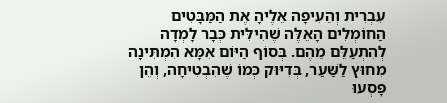עִבְרִית וְהֵעִיפָה אֵלֶיהָ אֶת הַמַּבָּטִים הַחוֹמְלִים הָאֵלֶּה שֶׁהִילִּית כְּבָר לָמְדָה לְהִתְעַלֵּם מֵהֶם. בְּסוֹף הַיּוֹם אִמָּא הִמְתִּינָה מִחוּץ לַשַּׁעַר, בְּדִיּוּק כְּמוֹ שֶׁהִבְטִיחָה, וְהֵן פָּסְעוּ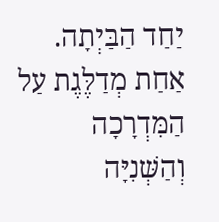יַחַד הַבַּיְתָה. אַחַת מְדַלֶּגֶת עַל הַמִּדְרָכָה וְהַשְּׁנִיָּה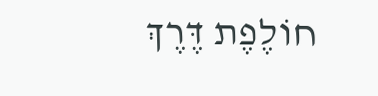חוֹלֶפֶת דֶּרֶךְ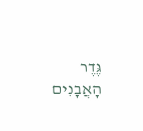גֶּדֶר הָאֲבָנִים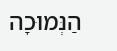הַנְּמוּכָה